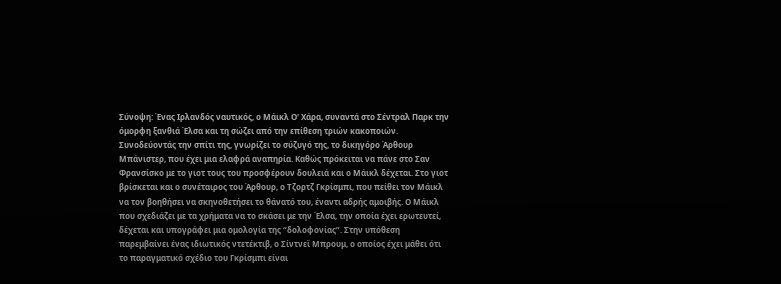Σύνοψη: Ένας Ιρλανδός ναυτικός, ο Μάικλ Ο' Χάρα, συναντά στο Σέντραλ Παρκ την όμορφη ξανθιά Έλσα και τη σώζει από την επίθεση τριών κακοποιών. Συνοδεύοντάς την σπίτι της, γνωρίζει το σύζυγό της, το δικηγόρο Άρθουρ Μπάνιστερ, που έχει μια ελαφρά αναπηρία. Καθώς πρόκειται να πάνε στο Σαν Φρανσίσκο με το γιοτ τους του προσφέρουν δουλειά και ο Μάικλ δέχεται. Στο γιοτ βρίσκεται και ο συνέταιρος του Άρθουρ, ο Τζορτζ Γκρίσμπι, που πείθει τον Μάικλ να τον βοηθήσει να σκηνοθετήσει το θάνατό του, έναντι αδρής αμοιβής. Ο Μάικλ που σχεδιάζει με τα χρήματα να το σκάσει με την Έλσα, την οποία έχει ερωτευτεί, δέχεται και υπογράφει μια ομολογία της “δολοφονίας”. Στην υπόθεση παρεμβαίνει ένας ιδιωτικός ντετέκτιβ, ο Σίντνεϊ Μπρουμ, ο οποίος έχει μάθει ότι το παραγματικό σχέδιο του Γκρίσμπι είναι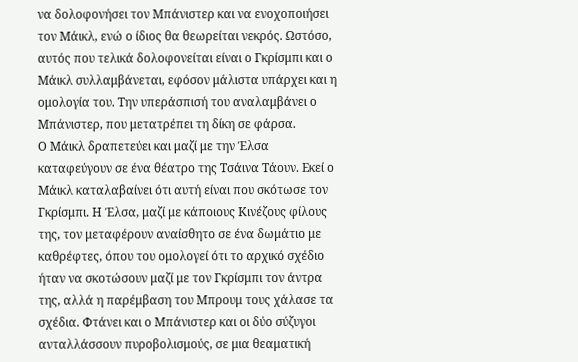να δολοφονήσει τον Μπάνιστερ και να ενοχοποιήσει τον Μάικλ, ενώ ο ίδιος θα θεωρείται νεκρός. Ωστόσο, αυτός που τελικά δολοφονείται είναι ο Γκρίσμπι και ο Μάικλ συλλαμβάνεται, εφόσον μάλιστα υπάρχει και η ομολογία του. Την υπεράσπισή του αναλαμβάνει ο Μπάνιστερ, που μετατρέπει τη δίκη σε φάρσα.
Ο Μάικλ δραπετεύει και μαζί με την Έλσα καταφεύγουν σε ένα θέατρο της Τσάινα Τάουν. Εκεί ο Μάικλ καταλαβαίνει ότι αυτή είναι που σκότωσε τον Γκρίσμπι. Η Έλσα, μαζί με κάποιους Κινέζους φίλους της, τον μεταφέρουν αναίσθητο σε ένα δωμάτιο με καθρέφτες, όπου του ομολογεί ότι το αρχικό σχέδιο ήταν να σκοτώσουν μαζί με τον Γκρίσμπι τον άντρα της, αλλά η παρέμβαση του Μπρουμ τους χάλασε τα σχέδια. Φτάνει και ο Μπάνιστερ και οι δύο σύζυγοι ανταλλάσσουν πυροβολισμούς, σε μια θεαματική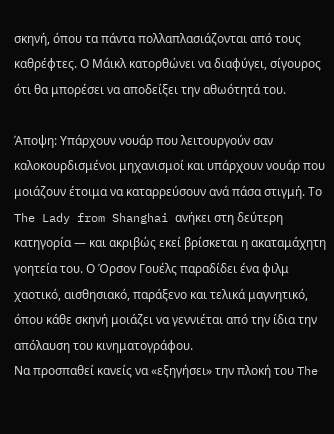σκηνή, όπου τα πάντα πολλαπλασιάζονται από τους καθρέφτες. Ο Μάικλ κατορθώνει να διαφύγει, σίγουρος ότι θα μπορέσει να αποδείξει την αθωότητά του.

Άποψη: Υπάρχουν νουάρ που λειτουργούν σαν καλοκουρδισμένοι μηχανισμοί και υπάρχουν νουάρ που μοιάζουν έτοιμα να καταρρεύσουν ανά πάσα στιγμή. Το The Lady from Shanghai ανήκει στη δεύτερη κατηγορία — και ακριβώς εκεί βρίσκεται η ακαταμάχητη γοητεία του. Ο Όρσον Γουέλς παραδίδει ένα φιλμ χαοτικό, αισθησιακό, παράξενο και τελικά μαγνητικό, όπου κάθε σκηνή μοιάζει να γεννιέται από την ίδια την απόλαυση του κινηματογράφου.
Να προσπαθεί κανείς να «εξηγήσει» την πλοκή του The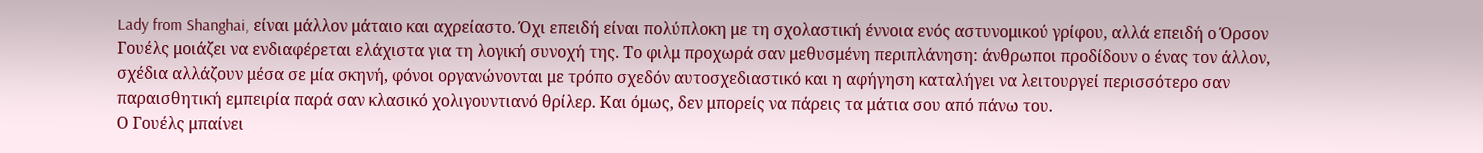Lady from Shanghai, είναι μάλλον μάταιο και αχρείαστο. Όχι επειδή είναι πολύπλοκη με τη σχολαστική έννοια ενός αστυνομικού γρίφου, αλλά επειδή ο Όρσον Γουέλς μοιάζει να ενδιαφέρεται ελάχιστα για τη λογική συνοχή της. Το φιλμ προχωρά σαν μεθυσμένη περιπλάνηση: άνθρωποι προδίδουν ο ένας τον άλλον, σχέδια αλλάζουν μέσα σε μία σκηνή, φόνοι οργανώνονται με τρόπο σχεδόν αυτοσχεδιαστικό και η αφήγηση καταλήγει να λειτουργεί περισσότερο σαν παραισθητική εμπειρία παρά σαν κλασικό χολιγουντιανό θρίλερ. Και όμως, δεν μπορείς να πάρεις τα μάτια σου από πάνω του.
Ο Γουέλς μπαίνει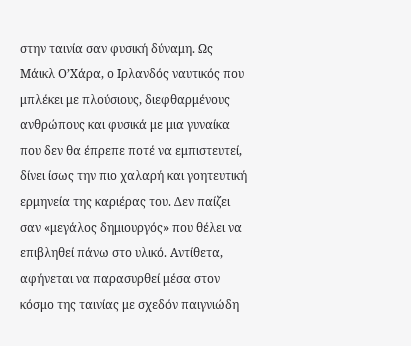στην ταινία σαν φυσική δύναμη. Ως Μάικλ Ο’Χάρα, ο Ιρλανδός ναυτικός που μπλέκει με πλούσιους, διεφθαρμένους ανθρώπους και φυσικά με μια γυναίκα που δεν θα έπρεπε ποτέ να εμπιστευτεί, δίνει ίσως την πιο χαλαρή και γοητευτική ερμηνεία της καριέρας του. Δεν παίζει σαν «μεγάλος δημιουργός» που θέλει να επιβληθεί πάνω στο υλικό. Αντίθετα, αφήνεται να παρασυρθεί μέσα στον κόσμο της ταινίας με σχεδόν παιγνιώδη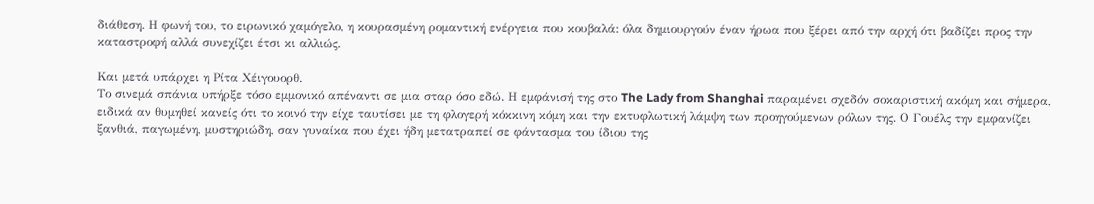διάθεση. Η φωνή του, το ειρωνικό χαμόγελο, η κουρασμένη ρομαντική ενέργεια που κουβαλά: όλα δημιουργούν έναν ήρωα που ξέρει από την αρχή ότι βαδίζει προς την καταστροφή αλλά συνεχίζει έτσι κι αλλιώς.

Και μετά υπάρχει η Ρίτα Χέιγουορθ.
Το σινεμά σπάνια υπήρξε τόσο εμμονικό απέναντι σε μια σταρ όσο εδώ. Η εμφάνισή της στο The Lady from Shanghai παραμένει σχεδόν σοκαριστική ακόμη και σήμερα, ειδικά αν θυμηθεί κανείς ότι το κοινό την είχε ταυτίσει με τη φλογερή κόκκινη κόμη και την εκτυφλωτική λάμψη των προηγούμενων ρόλων της. Ο Γουέλς την εμφανίζει ξανθιά, παγωμένη, μυστηριώδη, σαν γυναίκα που έχει ήδη μετατραπεί σε φάντασμα του ίδιου της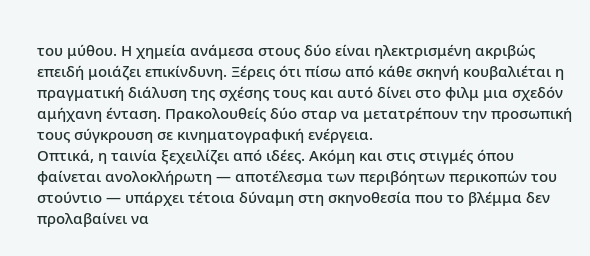του μύθου. Η χημεία ανάμεσα στους δύο είναι ηλεκτρισμένη ακριβώς επειδή μοιάζει επικίνδυνη. Ξέρεις ότι πίσω από κάθε σκηνή κουβαλιέται η πραγματική διάλυση της σχέσης τους και αυτό δίνει στο φιλμ μια σχεδόν αμήχανη ένταση. Πρακολουθείς δύο σταρ να μετατρέπουν την προσωπική τους σύγκρουση σε κινηματογραφική ενέργεια.
Οπτικά, η ταινία ξεχειλίζει από ιδέες. Ακόμη και στις στιγμές όπου φαίνεται ανολοκλήρωτη — αποτέλεσμα των περιβόητων περικοπών του στούντιο — υπάρχει τέτοια δύναμη στη σκηνοθεσία που το βλέμμα δεν προλαβαίνει να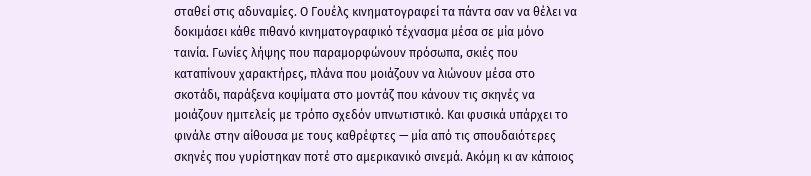σταθεί στις αδυναμίες. Ο Γουέλς κινηματογραφεί τα πάντα σαν να θέλει να δοκιμάσει κάθε πιθανό κινηματογραφικό τέχνασμα μέσα σε μία μόνο ταινία. Γωνίες λήψης που παραμορφώνουν πρόσωπα, σκιές που καταπίνουν χαρακτήρες, πλάνα που μοιάζουν να λιώνουν μέσα στο σκοτάδι, παράξενα κοψίματα στο μοντάζ που κάνουν τις σκηνές να μοιάζουν ημιτελείς με τρόπο σχεδόν υπνωτιστικό. Και φυσικά υπάρχει το φινάλε στην αίθουσα με τους καθρέφτες — μία από τις σπουδαιότερες σκηνές που γυρίστηκαν ποτέ στο αμερικανικό σινεμά. Ακόμη κι αν κάποιος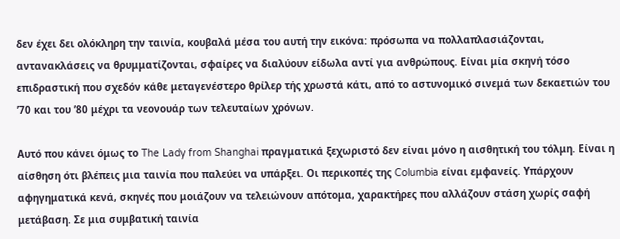δεν έχει δει ολόκληρη την ταινία, κουβαλά μέσα του αυτή την εικόνα: πρόσωπα να πολλαπλασιάζονται, αντανακλάσεις να θρυμματίζονται, σφαίρες να διαλύουν είδωλα αντί για ανθρώπους. Είναι μία σκηνή τόσο επιδραστική που σχεδόν κάθε μεταγενέστερο θρίλερ τής χρωστά κάτι, από το αστυνομικό σινεμά των δεκαετιών του ’70 και του ’80 μέχρι τα νεονουάρ των τελευταίων χρόνων.

Αυτό που κάνει όμως το The Lady from Shanghai πραγματικά ξεχωριστό δεν είναι μόνο η αισθητική του τόλμη. Είναι η αίσθηση ότι βλέπεις μια ταινία που παλεύει να υπάρξει. Οι περικοπές της Columbia είναι εμφανείς. Υπάρχουν αφηγηματικά κενά, σκηνές που μοιάζουν να τελειώνουν απότομα, χαρακτήρες που αλλάζουν στάση χωρίς σαφή μετάβαση. Σε μια συμβατική ταινία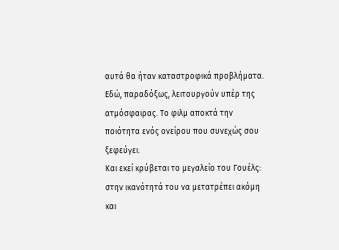αυτά θα ήταν καταστροφικά προβλήματα. Εδώ, παραδόξως, λειτουργούν υπέρ της ατμόσφαιρας. Το φιλμ αποκτά την ποιότητα ενός ονείρου που συνεχώς σου ξεφεύγει.
Και εκεί κρύβεται το μεγαλείο του Γουέλς: στην ικανότητά του να μετατρέπει ακόμη και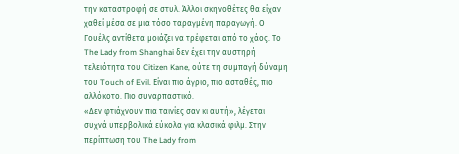την καταστροφή σε στυλ. Άλλοι σκηνοθέτες θα είχαν χαθεί μέσα σε μια τόσο ταραγμένη παραγωγή. Ο Γουέλς αντίθετα μοιάζει να τρέφεται από το χάος. Το The Lady from Shanghai δεν έχει την αυστηρή τελειότητα του Citizen Kane, ούτε τη συμπαγή δύναμη του Touch of Evil. Είναι πιο άγριο, πιο ασταθές, πιο αλλόκοτο. Πιο συναρπαστικό.
«Δεν φτιάχνουν πια ταινίες σαν κι αυτή», λέγεται συχνά υπερβολικά εύκολα για κλασικά φιλμ. Στην περίπτωση του The Lady from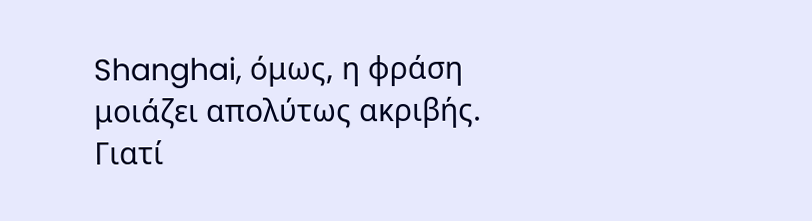Shanghai, όμως, η φράση μοιάζει απολύτως ακριβής. Γιατί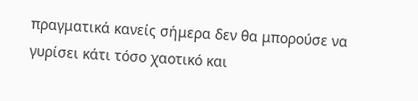πραγματικά κανείς σήμερα δεν θα μπορούσε να γυρίσει κάτι τόσο χαοτικό και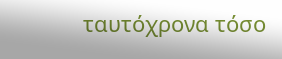ταυτόχρονα τόσο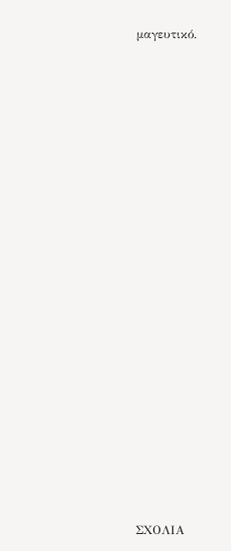μαγευτικό.



















ΣΧΟΛΙΑ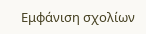Εμφάνιση σχολίων